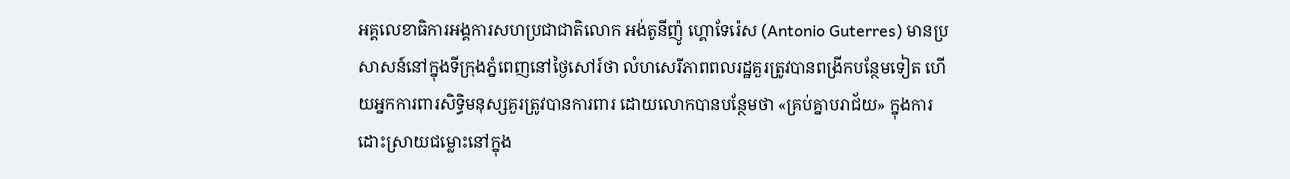អគ្គលេខាធិការអង្គការសហប្រជាជាតិលោក អង់តូនីញ៉ូ ហ្គោទែរ៉េស (Antonio Guterres) មានប្រសាសន៍នៅក្នុងទីក្រុងភ្នំពេញនៅថ្ងៃសៅរ៍ថា លំហសេរីភាពពលរដ្ឋគួរត្រូវបានពង្រីកបន្ថែមទៀត ហើយអ្នកការពារសិទ្ធិមនុស្សគួរត្រូវបានការពារ ដោយលោកបានបន្ថែមថា «គ្រប់គ្នាបរាជ័យ» ក្នុងការដោះស្រាយជម្លោះនៅក្នុង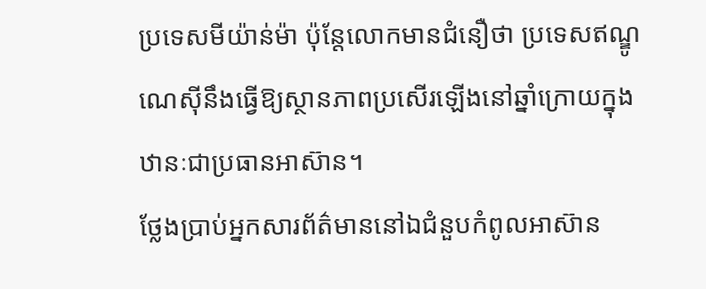ប្រទេសមីយ៉ាន់ម៉ា ប៉ុន្តែលោកមានជំនឿថា ប្រទេសឥណ្ឌូណេស៊ីនឹងធ្វើឱ្យស្ថានភាពប្រសើរឡើងនៅឆ្នាំក្រោយក្នុងឋានៈជាប្រធានអាស៊ាន។
ថ្លែងប្រាប់អ្នកសារព័ត៌មាននៅឯជំនួបកំពូលអាស៊ាន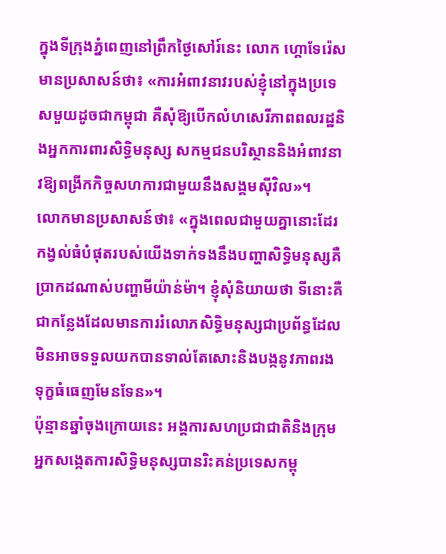ក្នុងទីក្រុងភ្នំពេញនៅព្រឹកថ្ងៃសៅរ៍នេះ លោក ហ្គោទែរ៉េស មានប្រសាសន៍ថា៖ «ការអំពាវនាវរបស់ខ្ញុំនៅក្នុងប្រទេសមួយដូចជាកម្ពុជា គឺសុំឱ្យបើកលំហសេរីភាពពលរដ្ឋនិងអ្នកការពារសិទ្ធិមនុស្ស សកម្មជនបរិស្ថាននិងអំពាវនាវឱ្យពង្រីកកិច្ចសហការជាមួយនឹងសង្គមស៊ីវិល»។
លោកមានប្រសាសន៍ថា៖ «ក្នុងពេលជាមួយគ្នានោះដែរ កង្វល់ធំបំផុតរបស់យើងទាក់ទងនឹងបញ្ហាសិទ្ធិមនុស្សគឺប្រាកដណាស់បញ្ហាមីយ៉ាន់ម៉ា។ ខ្ញុំសុំនិយាយថា ទីនោះគឺជាកន្លែងដែលមានការរំលោភសិទ្ធិមនុស្សជាប្រព័ន្ធដែលមិនអាចទទួលយកបានទាល់តែសោះនិងបង្កនូវភាពរងទុក្ខធំធេញមែនទែន»។
ប៉ុន្មានឆ្នាំចុងក្រោយនេះ អង្គការសហប្រជាជាតិនិងក្រុមអ្នកសង្កេតការសិទ្ធិមនុស្សបានរិះគន់ប្រទេសកម្ពុ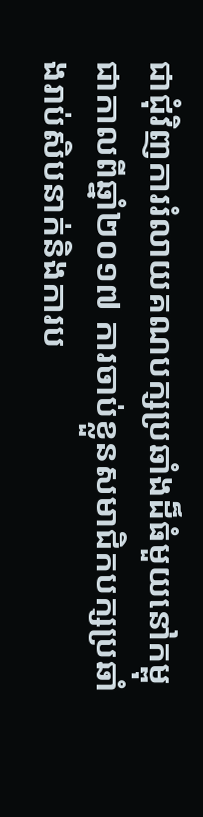ជាជុំវិញការរំលាយគណបក្សប្រឆាំងដ៏ធំមួយនៅកម្ពុជាកាលពីឆ្នាំ២០១៧ ការចាប់ខ្លួនសមាជិកបក្សប្រឆាំងរាប់សិបនាក់និងការប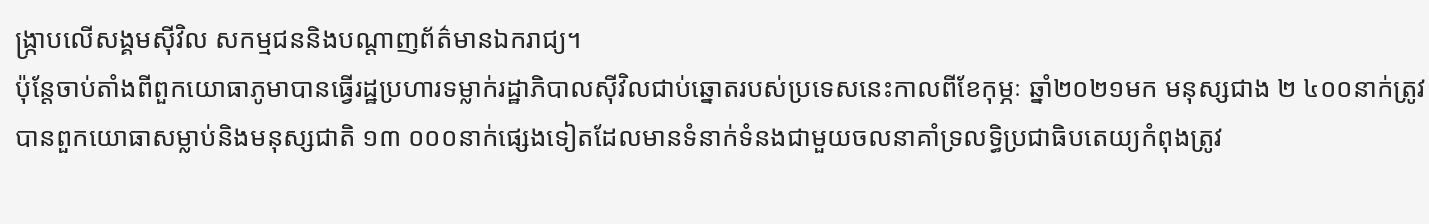ង្ក្រាបលើសង្គមស៊ីវិល សកម្មជននិងបណ្តាញព័ត៌មានឯករាជ្យ។
ប៉ុន្តែចាប់តាំងពីពួកយោធាភូមាបានធ្វើរដ្ឋប្រហារទម្លាក់រដ្ឋាភិបាលស៊ីវិលជាប់ឆ្នោតរបស់ប្រទេសនេះកាលពីខែកុម្ភៈ ឆ្នាំ២០២១មក មនុស្សជាង ២ ៤០០នាក់ត្រូវបានពួកយោធាសម្លាប់និងមនុស្សជាតិ ១៣ ០០០នាក់ផ្សេងទៀតដែលមានទំនាក់ទំនងជាមួយចលនាគាំទ្រលទ្ធិប្រជាធិបតេយ្យកំពុងត្រូវ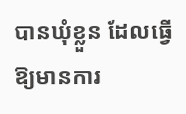បានឃុំខ្លួន ដែលធ្វើឱ្យមានការ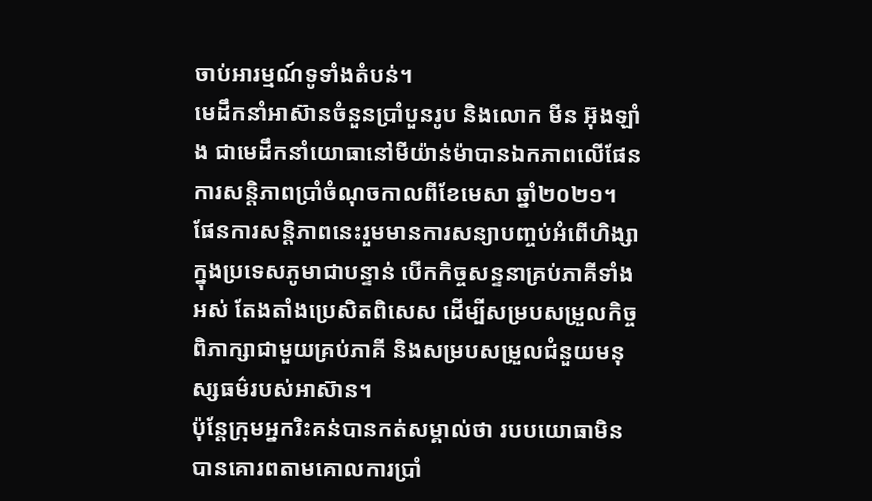ចាប់អារម្មណ៍ទូទាំងតំបន់។
មេដឹកនាំអាស៊ានចំនួនប្រាំបួនរូប និងលោក មីន អ៊ុងឡាំង ជាមេដឹកនាំយោធានៅមីយ៉ាន់ម៉ាបានឯកភាពលើផែនការសន្តិភាពប្រាំចំណុចកាលពីខែមេសា ឆ្នាំ២០២១។ ផែនការសន្តិភាពនេះរួមមានការសន្យាបញ្ចប់អំពើហិង្សាក្នុងប្រទេសភូមាជាបន្ទាន់ បើកកិច្ចសន្ទនាគ្រប់ភាគីទាំងអស់ តែងតាំងប្រេសិតពិសេស ដើម្បីសម្របសម្រួលកិច្ចពិភាក្សាជាមួយគ្រប់ភាគី និងសម្របសម្រួលជំនួយមនុស្សធម៌របស់អាស៊ាន។
ប៉ុន្តែក្រុមអ្នករិះគន់បានកត់សម្គាល់ថា របបយោធាមិនបានគោរពតាមគោលការប្រាំ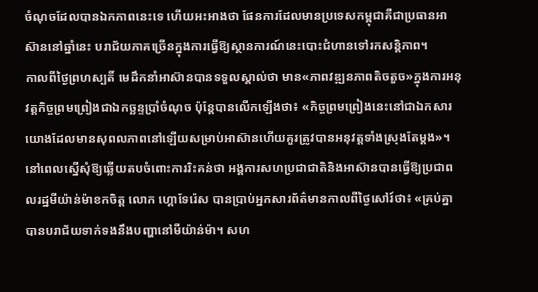ចំណុចដែលបានឯកភាពនេះទេ ហើយអះអាងថា ផែនការដែលមានប្រទេសកម្ពុជាគឺជាប្រធានអាស៊ាននៅឆ្នាំនេះ បរាជ័យភាគច្រើនក្នុងការធ្វើឱ្យស្ថានការណ៍នេះបោះជំហានទៅរកសន្តិភាព។
កាលពីថ្ងៃព្រហស្បតិ៍ មេដឹកនាំអាស៊ានបានទទួលស្គាល់ថា មាន«ភាពវឌ្ឍនភាពតិចតួច»ក្នុងការអនុវត្តកិច្ចព្រមព្រៀងជាឯកច្ឆន្ទប្រាំចំណុច ប៉ុន្តែបានលើកឡើងថា៖ «កិច្ចព្រមព្រៀងនេះនៅជាឯកសារយោងដែលមានសុពលភាពនៅឡើយសម្រាប់អាស៊ានហើយគួរត្រូវបានអនុវត្តទាំងស្រុងតែម្តង»។
នៅពេលស្នើសុំឱ្យឆ្លើយតបចំពោះការរិះគន់ថា អង្គការសហប្រជាជាតិនិងអាស៊ានបានធ្វើឱ្យប្រជាពលរដ្ឋមីយ៉ាន់ម៉ាខកចិត្ត លោក ហ្គោទែរ៉េស បានប្រាប់អ្នកសារព័ត៌មានកាលពីថ្ងៃសៅរ៍ថា៖ «គ្រប់គ្នាបានបរាជ័យទាក់ទងនឹងបញ្ហានៅមីយ៉ាន់ម៉ា។ សហ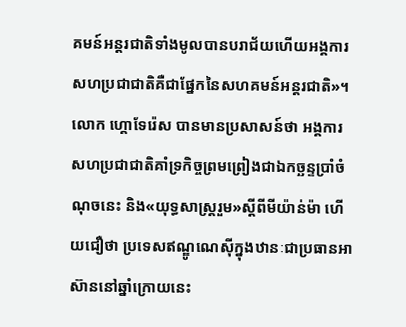គមន៍អន្តរជាតិទាំងមូលបានបរាជ័យហើយអង្គការសហប្រជាជាតិគឺជាផ្នែកនៃសហគមន៍អន្តរជាតិ»។
លោក ហ្គោទែរ៉េស បានមានប្រសាសន៍ថា អង្គការសហប្រជាជាតិគាំទ្រកិច្ចព្រមព្រៀងជាឯកច្ឆន្ទប្រាំចំណុចនេះ និង«យុទ្ធសាស្ត្ររួម»ស្តីពីមីយ៉ាន់ម៉ា ហើយជឿថា ប្រទេសឥណ្ឌូណេស៊ីក្នុងឋានៈជាប្រធានអាស៊ាននៅឆ្នាំក្រោយនេះ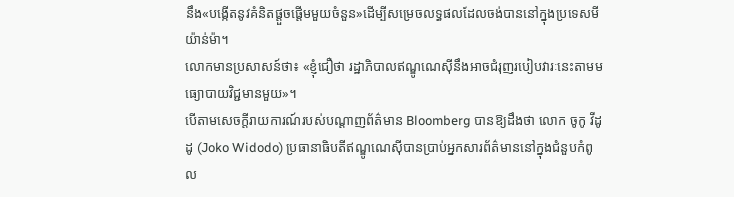នឹង«បង្កើតនូវគំនិតផ្តួចផ្តើមមួយចំនួន»ដើម្បីសម្រេចលទ្ធផលដែលចង់បាននៅក្នុងប្រទេសមីយ៉ាន់ម៉ា។
លោកមានប្រសាសន៍ថា៖ «ខ្ញុំជឿថា រដ្ឋាភិបាលឥណ្ឌូណេស៊ីនឹងអាចជំរុញរបៀបវារៈនេះតាមមធ្យោបាយវិជ្ជមានមួយ»។
បើតាមសេចក្តីរាយការណ៍របស់បណ្តាញព័ត៌មាន Bloomberg បានឱ្យដឹងថា លោក ចូកូ វីដូដូ (Joko Widodo) ប្រធានាធិបតីឥណ្ឌូណេស៊ីបានប្រាប់អ្នកសារព័ត៌មាននៅក្នុងជំនួបកំពូល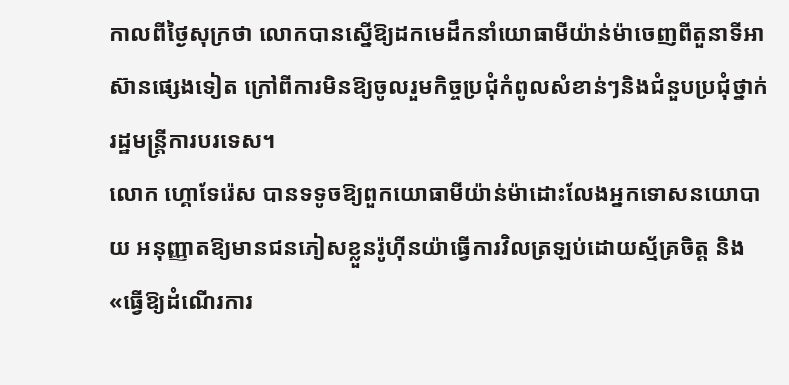កាលពីថ្ងៃសុក្រថា លោកបានស្នើឱ្យដកមេដឹកនាំយោធាមីយ៉ាន់ម៉ាចេញពីតួនាទីអាស៊ានផ្សេងទៀត ក្រៅពីការមិនឱ្យចូលរួមកិច្ចប្រជុំកំពូលសំខាន់ៗនិងជំនួបប្រជុំថ្នាក់រដ្ឋមន្ត្រីការបរទេស។
លោក ហ្គោទែរ៉េស បានទទូចឱ្យពួកយោធាមីយ៉ាន់ម៉ាដោះលែងអ្នកទោសនយោបាយ អនុញ្ញាតឱ្យមានជនភៀសខ្លួនរ៉ូហ៊ីនយ៉ាធ្វើការវិលត្រឡប់ដោយស្ម័គ្រចិត្ត និង«ធ្វើឱ្យដំណើរការ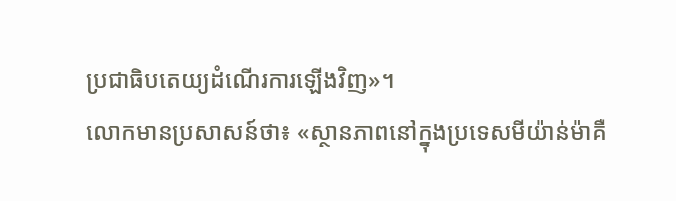ប្រជាធិបតេយ្យដំណើរការឡើងវិញ»។
លោកមានប្រសាសន៍ថា៖ «ស្ថានភាពនៅក្នុងប្រទេសមីយ៉ាន់ម៉ាគឺ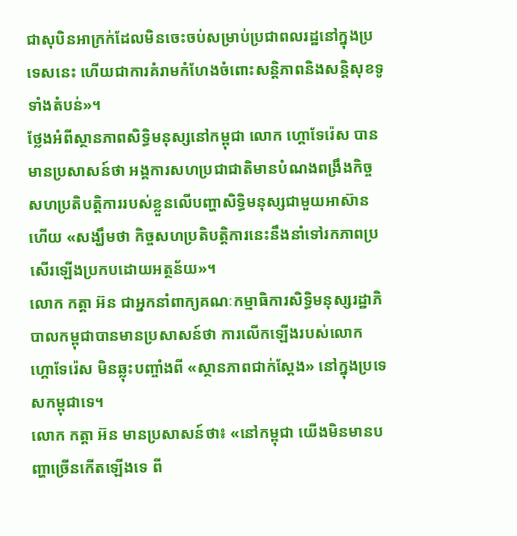ជាសុបិនអាក្រក់ដែលមិនចេះចប់សម្រាប់ប្រជាពលរដ្ឋនៅក្នុងប្រទេសនេះ ហើយជាការគំរាមកំហែងចំពោះសន្តិភាពនិងសន្តិសុខទូទាំងតំបន់»។
ថ្លែងអំពីស្ថានភាពសិទ្ធិមនុស្សនៅកម្ពុជា លោក ហ្គោទែរ៉េស បានមានប្រសាសន៍ថា អង្គការសហប្រជាជាតិមានបំណងពង្រឹងកិច្ចសហប្រតិបត្តិការរបស់ខ្លួនលើបញ្ហាសិទ្ធិមនុស្សជាមួយអាស៊ានហើយ «សង្ឃឹមថា កិច្ចសហប្រតិបត្តិការនេះនឹងនាំទៅរកភាពប្រសើរឡើងប្រកបដោយអត្ថន័យ»។
លោក កត្តា អ៊ន ជាអ្នកនាំពាក្យគណៈកម្មាធិការសិទ្ធិមនុស្សរដ្ឋាភិបាលកម្ពុជាបានមានប្រសាសន៍ថា ការលើកឡើងរបស់លោក ហ្គោទែរ៉េស មិនឆ្លុះបញ្ចាំងពី «ស្ថានភាពជាក់ស្តែង» នៅក្នុងប្រទេសកម្ពុជាទេ។
លោក កត្តា អ៊ន មានប្រសាសន៍ថា៖ «នៅកម្ពុជា យើងមិនមានបញ្ហាច្រើនកើតឡើងទេ ពី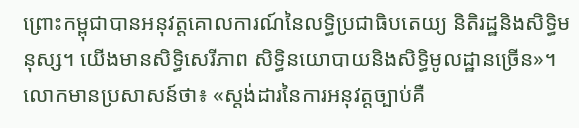ព្រោះកម្ពុជាបានអនុវត្តគោលការណ៍នៃលទ្ធិប្រជាធិបតេយ្យ និតិរដ្ឋនិងសិទ្ធិមនុស្ស។ យើងមានសិទ្ធិសេរីភាព សិទ្ធិនយោបាយនិងសិទ្ធិមូលដ្ឋានច្រើន»។
លោកមានប្រសាសន៍ថា៖ «ស្តង់ដារនៃការអនុវត្តច្បាប់គឺ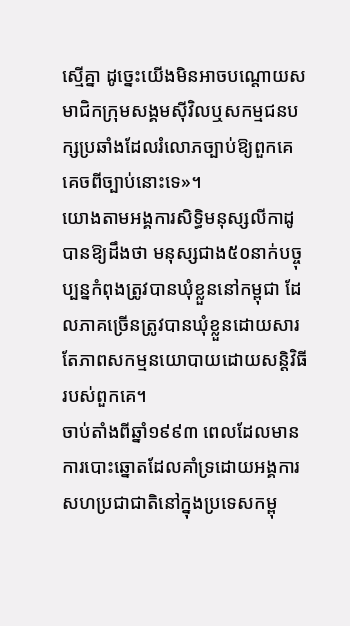ស្មើគ្នា ដូច្នេះយើងមិនអាចបណ្តោយសមាជិកក្រុមសង្គមស៊ីវិលឬសកម្មជនបក្សប្រឆាំងដែលរំលោភច្បាប់ឱ្យពួកគេគេចពីច្បាប់នោះទេ»។
យោងតាមអង្គការសិទ្ធិមនុស្សលីកាដូបានឱ្យដឹងថា មនុស្សជាង៥០នាក់បច្ចុប្បន្នកំពុងត្រូវបានឃុំខ្លួននៅកម្ពុជា ដែលភាគច្រើនត្រូវបានឃុំខ្លួនដោយសារតែភាពសកម្មនយោបាយដោយសន្តិវិធីរបស់ពួកគេ។
ចាប់តាំងពីឆ្នាំ១៩៩៣ ពេលដែលមានការបោះឆ្នោតដែលគាំទ្រដោយអង្គការសហប្រជាជាតិនៅក្នុងប្រទេសកម្ពុ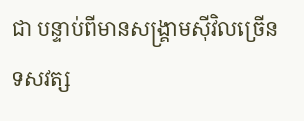ជា បន្ទាប់ពីមានសង្គ្រាមស៊ីវិលច្រើនទសវត្ស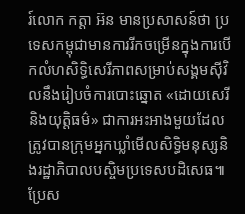រ៍លោក កត្តា អ៊ន មានប្រសាសន៍ថា ប្រទេសកម្ពុជាមានការរីកចម្រើនក្នុងការបើកលំហសិទ្ធិសេរីភាពសម្រាប់សង្គមស៊ីវិលនឹងរៀបចំការបោះឆ្នោត «ដោយសេរីនិងយុត្តិធម៌» ជាការអះអាងមួយដែលត្រូវបានក្រុមអ្នកឃ្លាំមើលសិទ្ធិមនុស្សនិងរដ្ឋាភិបាលបស្ចិមប្រទេសបដិសេធ៕
ប្រែស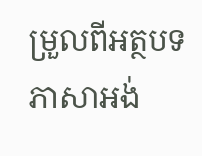ម្រួលពីអត្ថបទភាសាអង់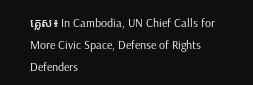គ្លេស៖ In Cambodia, UN Chief Calls for More Civic Space, Defense of Rights Defenders